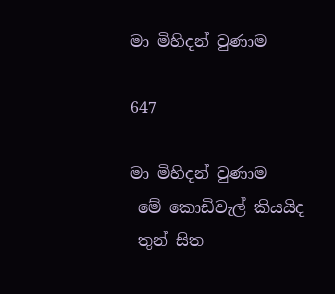මා මිහිදන් වුණාම

647

මා මිහිදන් වුණාම
 මේ කොඩිවැල් කියයිද
 තුන් සිත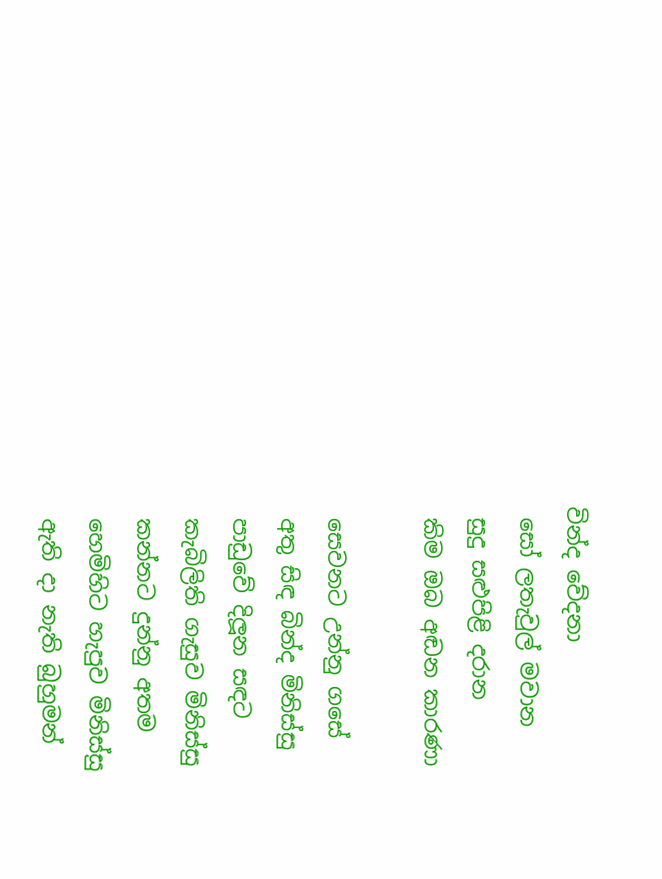වින්ද වේදනා
 සෝ ලතැවුල් මවාන
 සුදු සළුපිළි දරාන
 කිම ඔබ අඬන කාරණා

 සෙවනට උන්නු ගසේ
 අතු සිඳ බින්ද මිනිස්සු
 පාඩුවේ දිලූන සඳට
 කැබිලිති ගැසුව මිනිස්සු
 කන්නට දුන්නු අතම
 හෙමිහිට හැපුව මිනිස්සු
 ඇති දා නැති බුහුමන්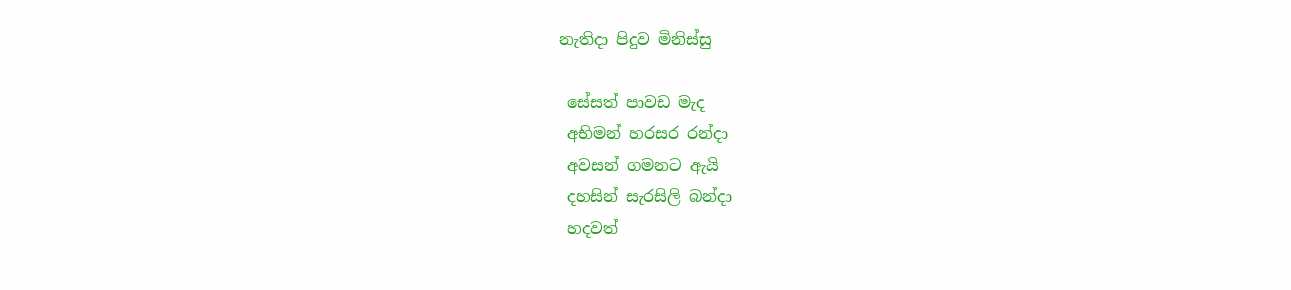නැතිදා පිදුව මිනිස්සු

 සේසත් පාවඩ මැද
 අභිමන් හරසර රන්දා
 අවසන් ගමනට ඇයි
 දහසින් සැරසිලි බන්දා
 හදවත්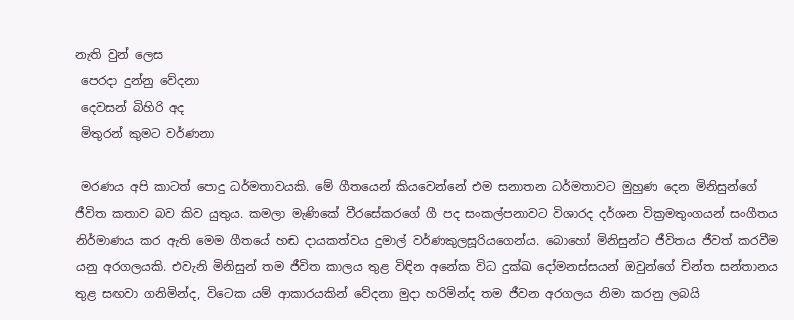නැති වුන් ලෙස
 පෙරදා දුන්නු වේදනා
 දෙවසන් බිහිරි අද
 මිතුරන් කුමට වර්ණනා

 මරණය අපි කාටත් පොදු ධර්මතාවයකි. මේ ගීතයෙන් කියවෙන්නේ එම සනාතන ධර්මතාවට මුහුණ දෙන මිනිසුන්ගේ ජීවිත කතාව බව කිව යුතුය. කමලා මැණිකේ වීරසේකරගේ ගී පද සංකල්පනාවට විශාරද දර්ශන වික්‍රමතුංගයන් සංගීතය නිර්මාණය කර ඇති මෙම ගීතයේ හඬ දායකත්වය දුමාල් වර්ණකුලසූරියගෙන්ය. බොහෝ මිනිසුන්ට ජීවිතය ජීවත් කරවීම යනු අරගලයකි. එවැනි මිනිසුන් තම ජීවිත කාලය තුළ විඳින අනේක විධ දුක්ඛ දෝමනස්සයන් ඔවුන්ගේ චින්ත සන්තානය තුළ සඟවා ගනිමින්ද, විටෙක යම් ආකාරයකින් වේදනා මුදා හරිමින්ද තම ජීවන අරගලය නිමා කරනු ලබයි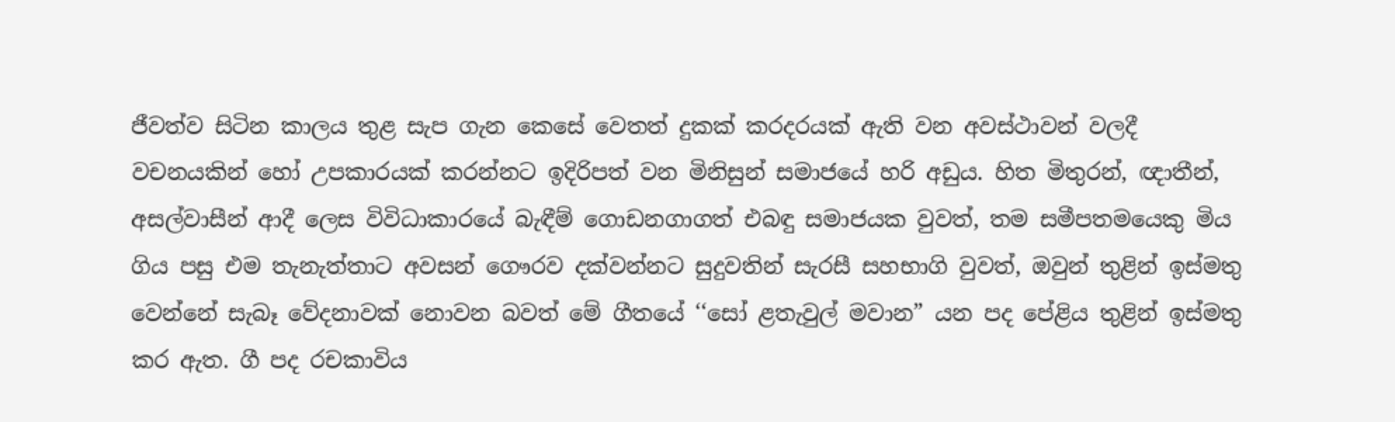ජීවත්ව සිටින කාලය තුළ සැප ගැන කෙසේ වෙතත් දුකක් කරදරයක් ඇති වන අවස්ථාවන් වලදී වචනයකින් හෝ උපකාරයක් කරන්නට ඉදිරිපත් වන මිනිසුන් සමාජයේ හරි අඩුය. හිත මිතුරන්, ඥාතීන්, අසල්වාසීන් ආදී ලෙස විවිධාකාරයේ බැඳීම් ගොඩනගාගත් එබඳු සමාජයක වුවත්, තම සමීපතමයෙකු මිය ගිය පසු එම තැනැත්තාට අවසන් ගෞරව දක්වන්නට සුදුවතින් සැරසී සහභාගි වුවත්, ඔවුන් තුළින් ඉස්මතු වෙන්නේ සැබෑ වේදනාවක් නොවන බවත් මේ ගීතයේ ‘‘සෝ ළතැවුල් මවාන” යන පද පේළිය තුළින් ඉස්මතු කර ඇත. ගී පද රචකාවිය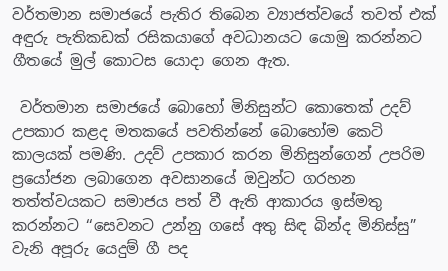වර්තමාන සමාජයේ පැතිර තිබෙන ව්‍යාජත්වයේ තවත් එක් අඳුරු පැතිකඩක් රසිකයාගේ අවධානයට යොමු කරන්නට ගීතයේ මුල් කොටස යොදා ගෙන ඇත.

 වර්තමාන සමාජයේ බොහෝ මිනිසුන්ට කොතෙක් උදව් උපකාර කළද මතකයේ පවතින්නේ බොහෝම කෙටි කාලයක් පමණි. උදව් උපකාර කරන මිනිසුන්ගෙන් උපරිම ප්‍රයෝජන ලබාගෙන අවසානයේ ඔවුන්ට ගරහන තත්ත්වයකට සමාජය පත් වී ඇති ආකාරය ඉස්මතු කරන්නට ‘‘සෙවනට උන්නු ගසේ අතු සිඳ බින්ද මිනිස්සු” වැනි අපූරු යෙදුම් ගී පද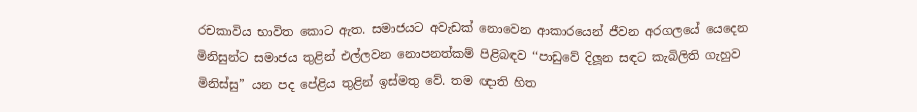රචකාවිය භාවිත කොට ඇත. සමාජයට අවැඩක් නොවෙන ආකාරයෙන් ජීවන අරගලයේ යෙදෙන මිනිසුන්ට සමාජය තුළින් එල්ලවන නොපනත්කම් පිළිබඳව ‘‘පාඩුවේ දිලූන සඳට කැබිලිති ගැහුව මිනිස්සු” යන පද පේළිය තුළින් ඉස්මතු වේ. තම ඥාති හිත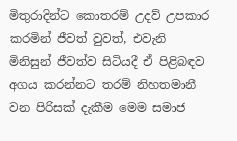මිතුරාදින්ට කොතරම් උදව් උපකාර කරමින් ජීවත් වුවත්, එවැනි මිනිසුන් ජීවත්ව සිටියදී ඒ පිළිබඳව අගය කරන්නට තරම් නිහතමානී වන පිරිසක් දැකීම මෙම සමාජ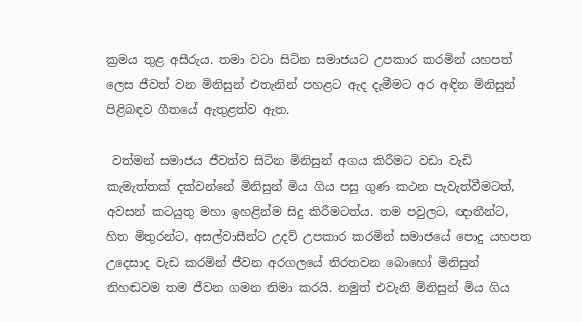ක්‍රමය තුළ අසීරුය. තමා වටා සිටින සමාජයට උපකාර කරමින් යහපත් ලෙස ජීවත් වන මිනිසුන් එතැනින් පහළට ඇද දැමීමට අර අඳින මිනිසුන් පිළිබඳව ගීතයේ ඇතුළත්ව ඇත.

 වත්මන් සමාජය ජීවත්ව සිටින මිනිසුන් අගය කිරීමට වඩා වැඩි කැමැත්තක් දක්වන්නේ මිනිසුන් මිය ගිය පසු ගුණ කථන පැවැත්වීමටත්, අවසන් කටයුතු මහා ඉහළින්ම සිදු කිරීමටත්ය. තම පවුලට, ඥාතීන්ට, හිත මිතුරන්ට, අසල්වාසීන්ට උදව් උපකාර කරමින් සමාජයේ පොදු යහපත උදෙසාද වැඩ කරමින් ජීවන අරගලයේ නිරතවන බොහෝ මිනිසුන් නිහඬවම තම ජීවන ගමන නිමා කරයි. නමුත් එවැනි මිනිසුන් මිය ගිය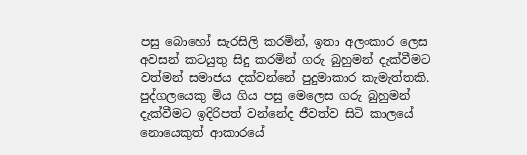පසු බොහෝ සැරසිලි කරමින්, ඉතා අලංකාර ලෙස අවසන් කටයුතු සිදු කරමින් ගරු බුහුමන් දැක්වීමට වත්මන් සමාජය දක්වන්නේ පුදුමාකාර කැමැත්තකි. පුද්ගලයෙකු මිය ගිය පසු මෙලෙස ගරු බුහුමන් දැක්වීමට ඉදිරිපත් වන්නේද ජීවත්ව සිටි කාලයේ නොයෙකුත් ආකාරයේ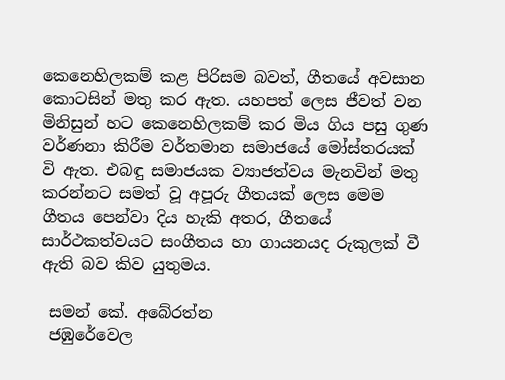කෙනෙහිලකම් කළ පිරිසම බවත්, ගීතයේ අවසාන කොටසින් මතු කර ඇත. යහපත් ලෙස ජීවත් වන මිනිසුන් හට කෙනෙහිලකම් කර මිය ගිය පසු ගුණ වර්ණනා කිරීම වර්තමාන සමාජයේ මෝස්තරයක් වි ඇත. එබඳු සමාජයක ව්‍යාජත්වය මැනවින් මතු කරන්නට සමත් වූ අපූරු ගීතයක් ලෙස මෙම ගීතය පෙන්වා දිය හැකි අතර, ගීතයේ සාර්ථකත්වයට සංගීතය හා ගායනයද රුකුලක් වී ඇති බව කිව යුතුමය.

 සමන් කේ. අබේරත්න
 ජඹුරේවෙල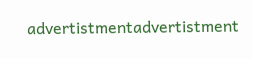advertistmentadvertistment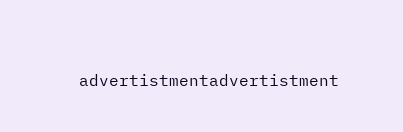advertistmentadvertistment